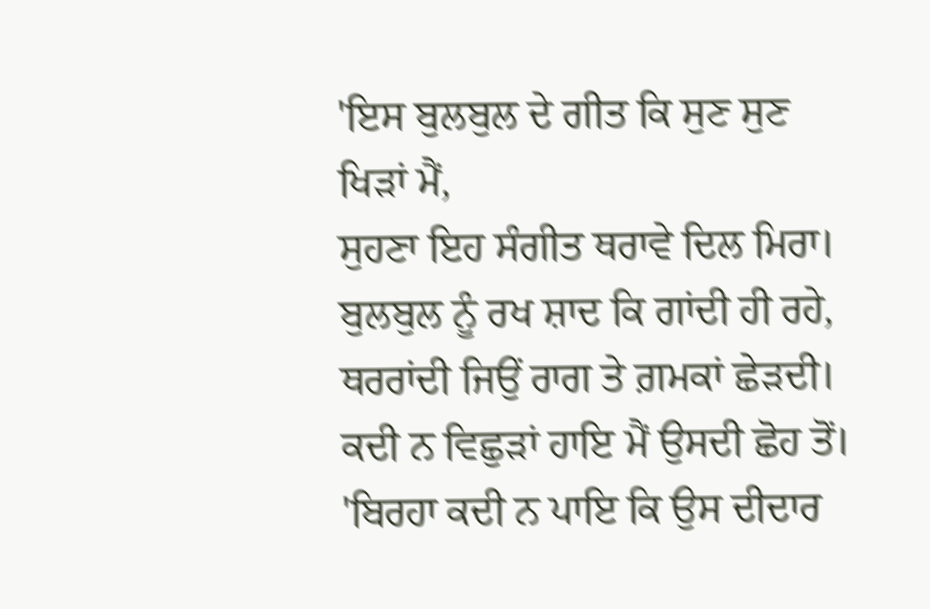'ਇਸ ਬੁਲਬੁਲ ਦੇ ਗੀਤ ਕਿ ਸੁਣ ਸੁਣ ਖਿੜਾਂ ਮੈਂ,
ਸੁਹਣਾ ਇਹ ਸੰਗੀਤ ਥਰਾਵੇ ਦਿਲ ਮਿਰਾ।
ਬੁਲਬੁਲ ਨੂੰ ਰਖ ਸ਼ਾਦ ਕਿ ਗਾਂਦੀ ਹੀ ਰਹੇ,
ਥਰਰਾਂਦੀ ਜਿਉਂ ਰਾਗ ਤੇ ਗ਼ਮਕਾਂ ਛੇੜਦੀ।
ਕਦੀ ਨ ਵਿਛੁੜਾਂ ਹਾਇ ਮੈਂ ਉਸਦੀ ਛੋਹ ਤੋਂ।
'ਬਿਰਹਾ ਕਦੀ ਨ ਪਾਇ ਕਿ ਉਸ ਦੀਦਾਰ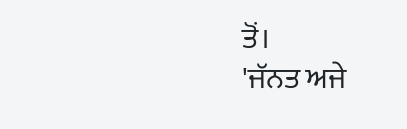ਤੋਂ।
'ਜੱਨਤ ਅਜੇ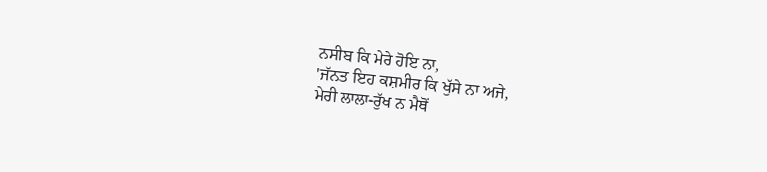ਨਸੀਬ ਕਿ ਮੇਰੇ ਹੋਇ ਨਾ,
'ਜੱਨਤ ਇਹ ਕਸ਼ਮੀਰ ਕਿ ਖੁੱਸੇ ਨਾ ਅਜੇ,
ਮੇਰੀ ਲਾਲਾ-ਰੁੱਖ ਨ ਮੈਥੋਂ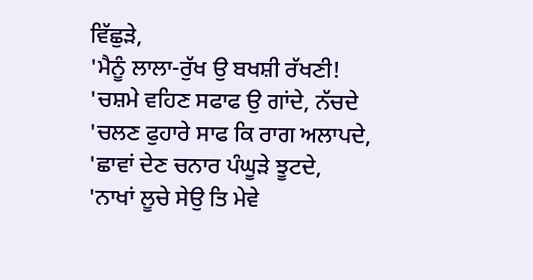ਵਿੱਛੁੜੇ,
'ਮੈਨੂੰ ਲਾਲਾ-ਰੁੱਖ ਉ ਬਖਸ਼ੀ ਰੱਖਣੀ!
'ਚਸ਼ਮੇ ਵਹਿਣ ਸਫਾਫ ਉ ਗਾਂਦੇ, ਨੱਚਦੇ
'ਚਲਣ ਫੁਹਾਰੇ ਸਾਫ ਕਿ ਰਾਗ ਅਲਾਪਦੇ,
'ਛਾਵਾਂ ਦੇਣ ਚਨਾਰ ਪੰਘੂੜੇ ਝੂਟਦੇ,
'ਨਾਖਾਂ ਲੂਚੇ ਸੇਉ ਤਿ ਮੇਵੇ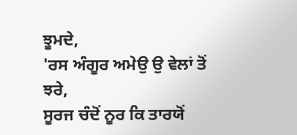ਝੂਮਦੇ,
'ਰਸ ਅੰਗੂਰ ਅਮੇਉ ਉ ਵੇਲਾਂ ਤੋਂ ਝਰੇ,
ਸੂਰਜ ਚੰਦੋਂ ਨੂਰ ਕਿ ਤਾਰਯੋਂ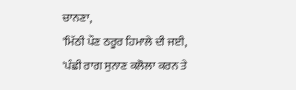ਚਾਨਣਾ,
'ਮਿੱਠੀ ਪੌਣ ਠਰੂਰ ਹਿਮਾਲੇ ਦੀ ਜਈ,
'ਪੰਛੀ ਰਾਗ ਸੁਨਾਣ ਕਲੋਲਾ ਕਰਨ ਤੇ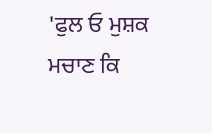'ਫੁਲ ਓ ਮੁਸ਼ਕ ਮਚਾਣ ਕਿ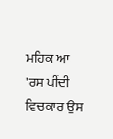ਮਹਿਕ ਆ
'ਰਸ ਪੀਂਦੀ ਵਿਚਕਾਰ ਉਸ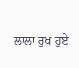ਲਾਲਾ ਰੁਖ ਹੁਏ